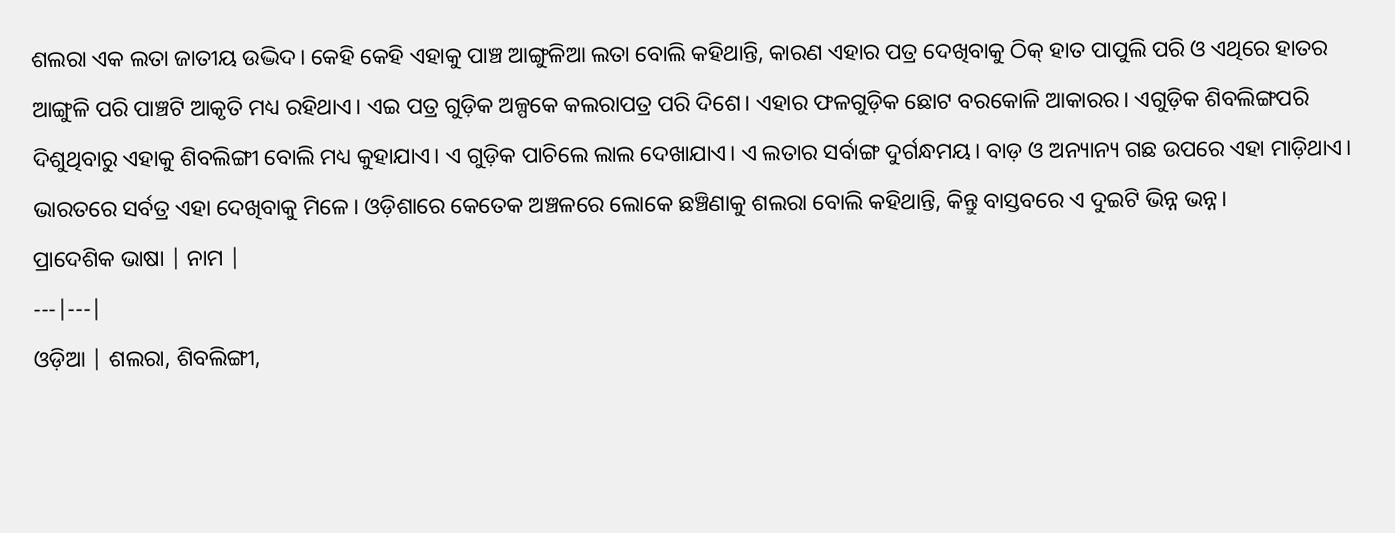ଶଲରା ଏକ ଲତା ଜାତୀୟ ଉଦ୍ଭିଦ। କେହି କେହି ଏହାକୁ ପାଞ୍ଚ ଆଙ୍ଗୁଳିଆ ଲତା ବୋଲି କହିଥାନ୍ତି, କାରଣ ଏହାର ପତ୍ର ଦେଖିବାକୁ ଠିକ୍ ହାତ ପାପୁଲି ପରି ଓ ଏଥିରେ ହାତର ଆଙ୍ଗୁଳି ପରି ପାଞ୍ଚଟି ଆକୃତି ମଧ୍ୟ ରହିଥାଏ। ଏଇ ପତ୍ର ଗୁଡ଼ିକ ଅଳ୍ପକେ କଲରାପତ୍ର ପରି ଦିଶେ। ଏହାର ଫଳଗୁଡ଼ିକ ଛୋଟ ବରକୋଳି ଆକାରର। ଏଗୁଡ଼ିକ ଶିବଲିଙ୍ଗପରି ଦିଶୁଥିବାରୁ ଏହାକୁ ଶିବଲିଙ୍ଗୀ ବୋଲି ମଧ୍ୟ କୁହାଯାଏ। ଏ ଗୁଡ଼ିକ ପାଚିଲେ ଲାଲ ଦେଖାଯାଏ। ଏ ଲତାର ସର୍ବାଙ୍ଗ ଦୁର୍ଗନ୍ଧମୟ। ବାଡ଼ ଓ ଅନ୍ୟାନ୍ୟ ଗଛ ଉପରେ ଏହା ମାଡ଼ିଥାଏ। ଭାରତରେ ସର୍ବତ୍ର ଏହା ଦେଖିବାକୁ ମିଳେ। ଓଡ଼ିଶାରେ କେତେକ ଅଞ୍ଚଳରେ ଲୋକେ ଛଞ୍ଚିଣାକୁ ଶଲରା ବୋଲି କହିଥାନ୍ତି, କିନ୍ତୁ ବାସ୍ତବରେ ଏ ଦୁଇଟି ଭିନ୍ନ ଭନ୍ନ।
ପ୍ରାଦେଶିକ ଭାଷା | ନାମ |
---|---|
ଓଡ଼ିଆ | ଶଲରା, ଶିବଲିଙ୍ଗୀ,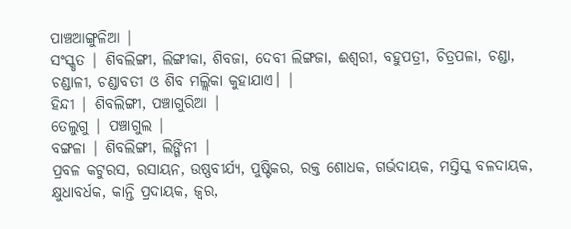ପାଞ୍ଚଆଙ୍ଗୁଳିଆ |
ସଂସ୍କୃତ | ଶିବଲିଙ୍ଗୀ, ଲିଙ୍ଗୀକା, ଶିବଜା, ଦେବୀ ଲିଙ୍ଗଜା, ଈଶ୍ୱରୀ, ବହୁପତ୍ରୀ, ଚିତ୍ରପଳା, ଚଣ୍ଡା, ଚଣ୍ଡାଳୀ, ଚଣ୍ଡାବତୀ ଓ ଶିବ ମଲ୍ଲିକା କୁହାଯାଏ। |
ହିନ୍ଦୀ | ଶିବଲିଙ୍ଗୀ, ପଞ୍ଚାଗୁରିଆ |
ତେଲୁଗୁ | ପଞ୍ଚାଗୁଲ |
ବଙ୍ଗଳା | ଶିବଲିଙ୍ଗୀ, ଲିଙ୍ଗିନୀ |
ପ୍ରବଳ କଟୁରସ, ରସାୟନ, ଉଷ୍ଣବୀର୍ଯ୍ୟ, ପୁଷ୍ଟିକର, ରକ୍ତ ଶୋଧକ, ଗର୍ଭଦାୟକ, ମସ୍ତିସ୍କ ବଳଦାୟକ, କ୍ଷୁଧାବର୍ଧକ, କାନ୍ତି ପ୍ରଦାୟକ, ଜ୍ୱର,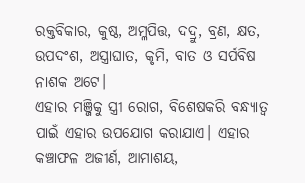ରକ୍ତବିକାର, କୁଷ୍ଠ, ଅମ୍ଳପିତ୍ତ, ଦଦ୍ରୁ, ବ୍ରଣ, କ୍ଷତ, ଉପଦଂଶ, ଅସ୍ତ୍ରାଘାତ, କୃମି, ବାତ ଓ ସର୍ପବିଷ ନାଶକ ଅଟେ।
ଏହାର ମଞ୍ଜିକୁ ସ୍ତ୍ରୀ ରୋଗ, ବିଶେଷକରି ବନ୍ଧ୍ୟାତ୍ୱ ପାଇଁ ଏହାର ଉପଯୋଗ କରାଯାଏ। ଏହାର କଞ୍ଚାଫଳ ଅଜୀର୍ଣ, ଆମାଶୟ,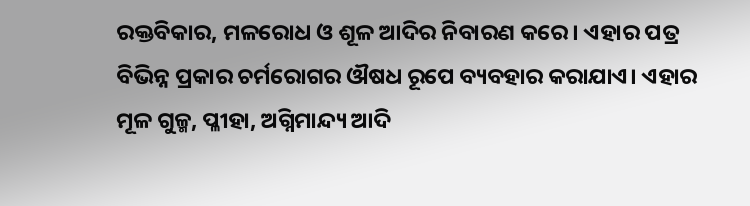ରକ୍ତବିକାର, ମଳରୋଧ ଓ ଶୂଳ ଆଦିର ନିବାରଣ କରେ। ଏହାର ପତ୍ର ବିଭିନ୍ନ ପ୍ରକାର ଚର୍ମରୋଗର ଔଷଧ ରୂପେ ବ୍ୟବହାର କରାଯାଏ। ଏହାର ମୂଳ ଗୁଳ୍ମ, ପ୍ଳୀହା, ଅଗ୍ନିମାନ୍ଦ୍ୟ ଆଦି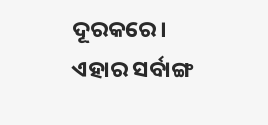ଦୂରକରେ। ଏହାର ସର୍ବାଙ୍ଗ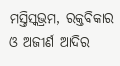ମସ୍ତିସ୍କଭ୍ରମ, ରକ୍ତବିକାର ଓ ଅଜୀର୍ଣ ଆଦିର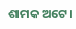ଶାମକ ଅଟେ।